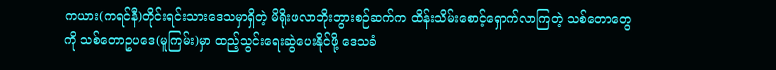ကယား(ကရင်နီ)တိုင်းရင်းသားဒေသမှာရှိတဲ့ မိရိုးဖလာဘိုးဘွားစဉ်ဆက်က ထိန်းသိမ်းစောင့်ရှောက်လာကြတဲ့ သစ်တောတွေကို သစ်တောဥပဒေ(မူကြမ်း)မှာ ထည့်သွင်းရေးဆွဲပေးနိုင်ဖို့ ဒေသခံ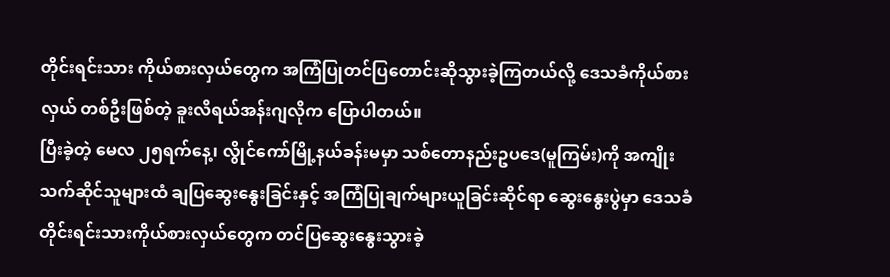တိုင်းရင်းသား ကိုယ်စားလှယ်တွေက အကြံပြုတင်ပြတောင်းဆိုသွားခဲ့ကြတယ်လို့ ဒေသခံကိုယ်စားလှယ် တစ်ဦးဖြစ်တဲ့ ခူးလိရယ်အန်းဂျလိုက ပြောပါတယ်။
ပြီးခဲ့တဲ့ မေလ ၂၅ရက်နေ့၊ လွိုင်ကော်မြို့နယ်ခန်းမမှာ သစ်တောနည်းဥပဒေ(မူကြမ်း)ကို အကျိုးသက်ဆိုင်သူများထံ ချပြဆွေးနွေးခြင်းနှင့် အကြံပြုချက်များယူခြင်းဆိုင်ရာ ဆွေးနွေးပွဲမှာ ဒေသခံတိုင်းရင်းသားကိုယ်စားလှယ်တွေက တင်ပြဆွေးနွေးသွားခဲ့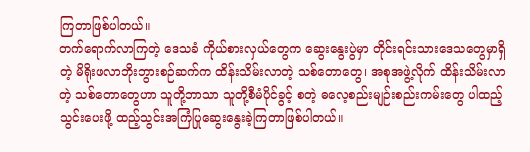ကြတာဖြစ်ပါတယ်။
တက်ရောက်လာကြတဲ့ ဒေသခံ ကိုယ်စားလှယ်တွေက ဆွေးနွေးပွဲမှာ တိုင်းရင်းသားဒေသတွေမှာရှိတဲ့ မိရိုးဖလာဘိုးဘွားစဉ်ဆက်က ထိန်းသိမ်းလာတဲ့ သစ်တောတွေ၊ အစုအဖွဲ့လိုက် ထိန်းသိမ်းလာတဲ့ သစ်တောတွေဟာ သူတို့ဘာသာ သူတို့စီမံပိုင်ခွင့် စတဲ့ ဓလေ့စည်းမျဉ်းစည်းကမ်းတွေ ပါထည့်သွင်းပေးဖို့ ထည့်သွင်းအကြံပြုဆွေးနွေးခဲ့ကြတာဖြစ်ပါတယ်။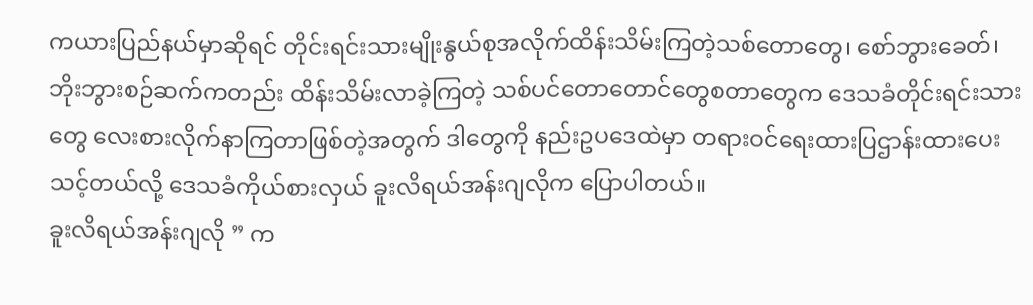ကယားပြည်နယ်မှာဆိုရင် တိုင်းရင်းသားမျိုးနွယ်စုအလိုက်ထိန်းသိမ်းကြတဲ့သစ်တောတွေ၊ စော်ဘွားခေတ်၊ ဘိုးဘွားစဉ်ဆက်ကတည်း ထိန်းသိမ်းလာခဲ့ကြတဲ့ သစ်ပင်တောတောင်တွေစတာတွေက ဒေသခံတိုင်းရင်းသားတွေ လေးစားလိုက်နာကြတာဖြစ်တဲ့အတွက် ဒါတွေကို နည်းဥပဒေထဲမှာ တရားဝင်ရေးထားပြဌာန်းထားပေးသင့်တယ်လို့ ဒေသခံကိုယ်စားလှယ် ခူးလိရယ်အန်းဂျလိုက ပြောပါတယ်။
ခူးလိရယ်အန်းဂျလို ” က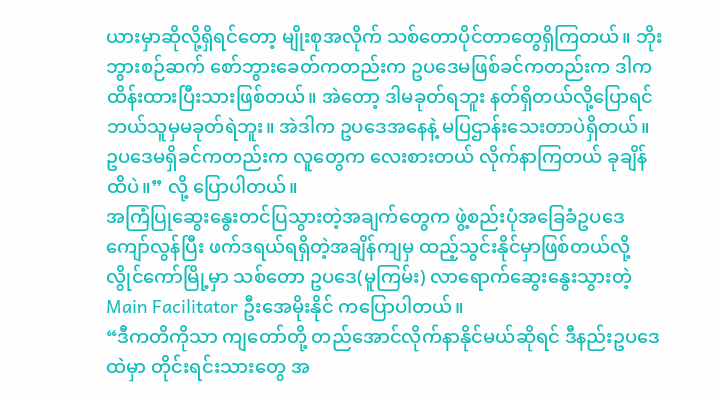ယားမှာဆိုလို့ရှိရင်တော့ မျိုးစုအလိုက် သစ်တောပိုင်တာတွေရှိကြတယ်။ ဘိုးဘွားစဉ်ဆက် စော်ဘွားခေတ်ကတည်းက ဥပဒေမဖြစ်ခင်ကတည်းက ဒါက ထိန်းထားပြီးသားဖြစ်တယ်။ အဲတော့ ဒါမခုတ်ရဘူး နတ်ရှိတယ်လို့ပြောရင် ဘယ်သူမှမခုတ်ရဲဘူး။ အဲဒါက ဥပဒေအနေနဲ့ မပြဌာန်းသေးတာပဲရှိတယ်။ ဥပဒေမရှိခင်ကတည်းက လူတွေက လေးစားတယ် လိုက်နာကြတယ် ခုချိန်ထိပဲ။” လို့ ပြောပါတယ်။
အကြံပြုဆွေးနွေးတင်ပြသွားတဲ့အချက်တွေက ဖွဲ့စည်းပုံအခြေခံဥပဒေကျော်လွန်ပြီး ဖက်ဒရယ်ရရှိတဲ့အချိန်ကျမှ ထည့်သွင်းနိုင်မှာဖြစ်တယ်လို့ လွိုင်ကော်မြို့မှာ သစ်တော ဥပဒေ(မူကြမ်း) လာရောက်ဆွေးနွေးသွားတဲ့ Main Facilitator ဦးအေမိုးနိုင် ကပြောပါတယ်။
“ဒီကတိကိုသာ ကျတော်တို့ တည်အောင်လိုက်နာနိုင်မယ်ဆိုရင် ဒီနည်းဥပဒေထဲမှာ တိုင်းရင်းသားတွေ အ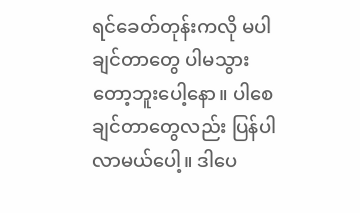ရင်ခေတ်တုန်းကလို မပါချင်တာတွေ ပါမသွားတော့ဘူးပေါ့နော။ ပါစေချင်တာတွေလည်း ပြန်ပါလာမယ်ပေါ့။ ဒါပေ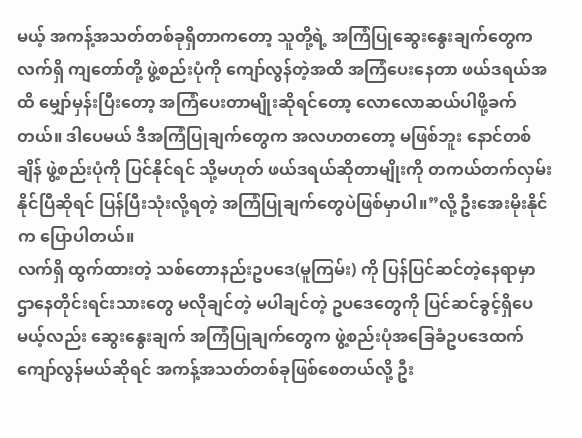မယ့် အကန့်အသတ်တစ်ခုရှိတာကတော့ သူတို့ရဲ့ အကြံပြုဆွေးနွေးချက်တွေက လက်ရှိ ကျတော်တို့ ဖွဲ့စည်းပုံကို ကျော်လွန်တဲ့အထိ အကြံပေးနေတာ ဖယ်ဒရယ်အထိ မျှော်မှန်းပြီးတော့ အကြံပေးတာမျိုးဆိုရင်တော့ လောလောဆယ်ပါဖို့ခက်တယ်။ ဒါပေမယ် ဒီအကြံပြုချက်တွေက အလဟတတော့ မဖြစ်ဘူး နောင်တစ်ချိန် ဖွဲ့စည်းပုံကို ပြင်နိုင်ရင် သို့မဟုတ် ဖယ်ဒရယ်ဆိုတာမျိုးကို တကယ်တက်လှမ်းနိုင်ပြီဆိုရင် ပြန်ပြီးသုံးလို့ရတဲ့ အကြံပြုချက်တွေပဲဖြစ်မှာပါ။”လို့ ဦးအေးမိုးနိုင်က ပြောပါတယ်။
လက်ရှိ ထွက်ထားတဲ့ သစ်တောနည်းဥပဒေ(မူကြမ်း) ကို ပြန်ပြင်ဆင်တဲ့နေရာမှာ ဌာနေတိုင်းရင်းသားတွေ မလိုချင်တဲ့ မပါချင်တဲ့ ဥပဒေတွေကို ပြင်ဆင်ခွင့်ရှိပေမယ့်လည်း ဆွေးနွေးချက် အကြံပြုချက်တွေက ဖွဲ့စည်းပုံအခြေခံဥပဒေထက် ကျော်လွန်မယ်ဆိုရင် အကန့်အသတ်တစ်ခုဖြစ်စေတယ်လို့ ဦး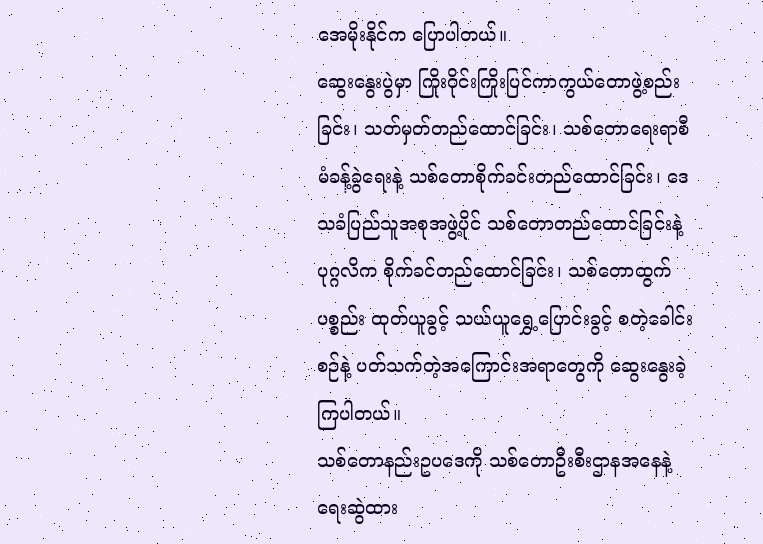အေမိုးနိုင်က ပြောပါတယ်။
ဆွေးနွေးပွဲမှာ ကြိုးဝိုင်းကြိုးပြင်ကာကွယ်တောဖွဲ့စည်းခြင်း၊ သတ်မှတ်တည်ထောင်ခြင်း၊ သစ်တောရေးရာစီမံခန့်ခွဲရေးနဲ့ သစ်တောစိုက်ခင်းတည်ထောင်ခြင်း၊ ဒေသခံပြည်သူအစုအဖွဲ့ပိုင် သစ်တောတည်ထောင်ခြင်းနဲ့ ပုဂ္ဂလိက စိုက်ခင်တည်ထောင်ခြင်း၊ သစ်တောထွက်ပစ္စည်း ထုတ်ယူခွင့် သယ်ယူရွှေ့ပြောင်းခွင့် စတဲ့ခေါင်းစဉ်နဲ့ ပတ်သက်တဲ့အကြောင်းအရာတွေကို ဆွေးနွေးခဲ့ကြပါတယ်။
သစ်တောနည်းဥပဒေကို သစ်တောဦးစီးဌာနအနေနဲ့ ရေးဆွဲထား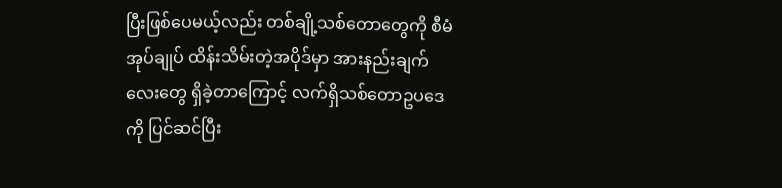ပြီးဖြစ်ပေမယ့်လည်း တစ်ချို့သစ်တောတွေကို စီမံအုပ်ချုပ် ထိန်းသိမ်းတဲ့အပိုဒ်မှာ အားနည်းချက်လေးတွေ ရှိခဲ့တာကြောင့် လက်ရှိသစ်တောဥပဒေကို ပြင်ဆင်ပြီး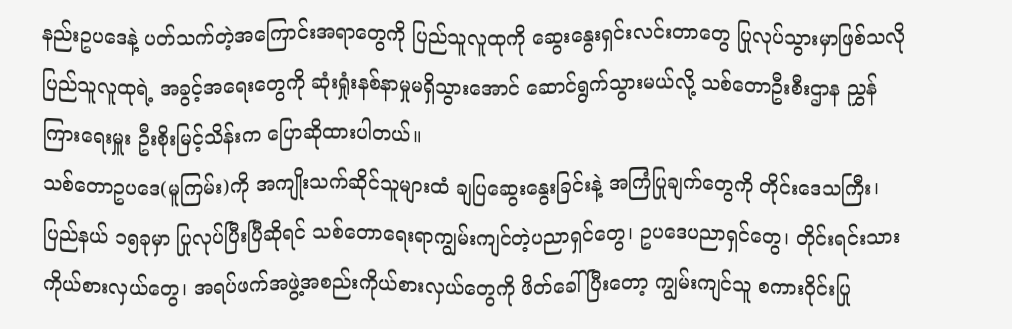နည်းဥပဒေနဲ့ ပတ်သက်တဲ့အကြောင်းအရာတွေကို ပြည်သူလူထုကို ဆွေးနွေးရှင်းလင်းတာတွေ ပြုလုပ်သွားမှာဖြစ်သလို ပြည်သူလူထုရဲ့ အခွင့်အရေးတွေကို ဆုံးရှုံးနစ်နာမှုမရှိသွားအောင် ဆောင်ရွက်သွားမယ်လို့ သစ်တောဦးစီးဌာန ညွှန်ကြားရေးမှူး ဦးစိုးမြင့်သိန်းက ပြောဆိုထားပါတယ်။
သစ်တောဥပဒေ(မူကြမ်း)ကို အကျိုးသက်ဆိုင်သူများထံ ချပြဆွေးနွေးခြင်းနဲ့ အကြံပြုချက်တွေကို တိုင်းဒေသကြီး၊ ပြည်နယ် ၁၅ခုမှာ ပြုလုပ်ပြီးပြီဆိုရင် သစ်တောရေးရာကျွမ်းကျင်တဲ့ပညာရှင်တွေ၊ ဥပဒေပညာရှင်တွေ၊ တိုင်းရင်းသားကိုယ်စားလှယ်တွေ၊ အရပ်ဖက်အဖွဲ့အစည်းကိုယ်စားလှယ်တွေကို ဖိတ်ခေါ်ပြီးတော့ ကျွမ်းကျင်သူ စကားဝိုင်းပြု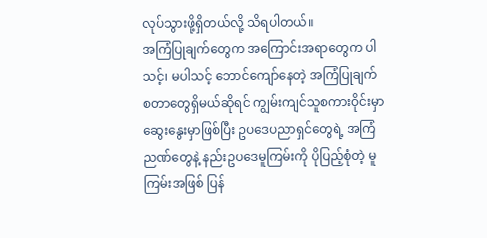လုပ်သွားဖို့ရှိတယ်လို့ သိရပါတယ်။
အကြံပြုချက်တွေက အကြောင်းအရာတွေက ပါသင့်၊ မပါသင့် ဘောင်ကျော်နေတဲ့ အကြံပြုချက်စတာတွေရှိမယ်ဆိုရင် ကျွမ်းကျင်သူစကားဝိုင်းမှာ ဆွေးနွေးမှာဖြစ်ပြီး ဥပဒေပညာရှင်တွေရဲ့ အကြံညဏ်တွေနဲ့ နည်းဥပဒေမူကြမ်းကို ပိုပြည့်စုံတဲ့ မူကြမ်းအဖြစ် ပြန်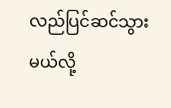လည်ပြင်ဆင်သွားမယ်လို့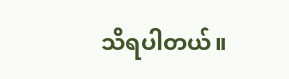သိရပါတယ်။